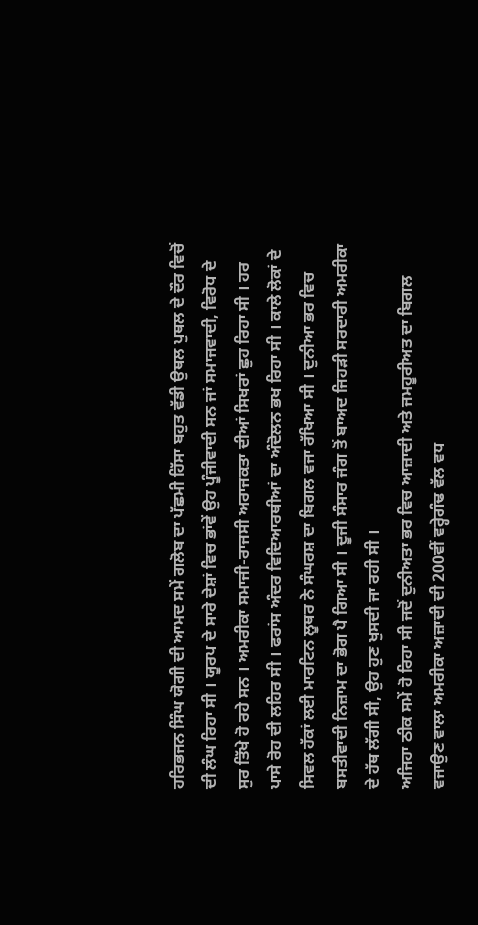ਹਰਿਭਜਨ ਸਿੰਘ ਯੋਗੀ ਦੀ ਆਮਦ ਸਮੇਂ ਗਲੋਬ ਦਾ ਪੱਛਮੀ ਹਿੱਸਾ ਬਹੁਤ ਵੱਡੀ ਉਥਲ ਪੁਥਲ ਦੇ ਦੌਰ ਵਿਚੋਂ ਦੀ ਲੰਘ ਰਿਹਾ ਸੀ । ਯੂਰਪ ਦੇ ਸਾਰੇ ਦੇਸ਼ਾਂ ਵਿਚ ਭਾਂਵੇਂ ਉਹ ਪੂੰਜੀਵਾਦੀ ਸਨ ਜਾਂ ਸਮਾਜਵਾਦੀ, ਵਿਰੋਧ ਦੇ ਸੁਰ ਤਿੱਖੇ ਹੋ ਰਹੇ ਸਨ । ਅਮਰੀਕਾ ਸਮਾਜੀ-ਰਾਜਸੀ ਅਰਾਜਕਤਾ ਦੀਆਂ ਸਿਖਰਾਂ ਛੁਹ ਰਿਹਾ ਸੀ । ਹਰ ਪਾਸੇ ਰੋਹ ਦੀ ਲਹਿਰ ਸੀ । ਫਰਾਂਸ ਅੰਦਰ ਵਿਦਿਆਰਥੀਆਂ ਦਾ ਅੰਦੋਲਨ ਭਖ ਰਿਹਾ ਸੀ । ਕਾਲੇ ਲੋਕਾਂ ਦੇ ਸਿਵਲ ਹੱਕਾਂ ਲਈ ਮਾਰਟਿਨ ਲੂਥਰ ਨੇ ਸੰਘਰਸ਼ ਦਾ ਬਿਗਲ ਵਜਾ ਰੱਖਿਆ ਸੀ । ਦੁਨੀਆ ਭਰ ਵਿਚ ਬਸਤੀਵਾਦੀ ਨਿਜ਼ਾਮ ਦਾ ਭੋਗ ਪੈ ਗਿਆ ਸੀ । ਦੂਜੀ ਸੰਸਾਰ ਜੰਗ ਤੋਂ ਬਾਅਦ ਜਿਹੜੀ ਸਰਦਾਰੀ ਅਮਰੀਕਾ ਦੇ ਹੱਥ ਲੱਗੀ ਸੀ, ਉਹ ਹੁਣ ਖੁਸਦੀ ਜਾ ਰਹੀ ਸੀ ।
ਅਜਿਹਾ ਠੀਕ ਸਮੇਂ ਹੋ ਰਿਹਾ ਸੀ ਜਦੋਂ ਦੁਨੀਅਤਾ ਭਰ ਵਿਚ ਆਜ਼ਾਦੀ ਅਤੇ ਜਮਹੂਰੀਅਤ ਦਾ ਬਿਗਲ ਵਜਾਉਣ ਵਾਲਾ ਅਮਰੀਕਾ ਅਜ਼ਾਦੀ ਦੀ 200ਵੀਂ ਵਰ੍ਹੇਗੰਢ ਵੱਲ ਵਧ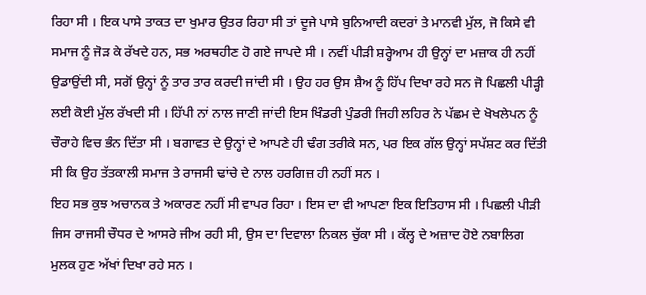ਰਿਹਾ ਸੀ । ਇਕ ਪਾਸੇ ਤਾਕਤ ਦਾ ਖੁਮਾਰ ਉਤਰ ਰਿਹਾ ਸੀ ਤਾਂ ਦੂਜੇ ਪਾਸੇ ਬੁਨਿਆਦੀ ਕਦਰਾਂ ਤੇ ਮਾਨਵੀ ਮੁੱਲ, ਜੋ ਕਿਸੇ ਵੀ ਸਮਾਜ ਨੂੰ ਜੋੜ ਕੇ ਰੱਖਦੇ ਹਨ, ਸਭ ਅਰਥਹੀਣ ਹੋ ਗਏ ਜਾਪਦੇ ਸੀ । ਨਵੀਂ ਪੀੜੀ ਸ਼ਰ੍ਹੇਆਮ ਹੀ ਉਨ੍ਹਾਂ ਦਾ ਮਜ਼ਾਕ ਹੀ ਨਹੀਂ ਉਡਾਉਂਦੀ ਸੀ, ਸਗੋਂ ਉਨ੍ਹਾਂ ਨੂੰ ਤਾਰ ਤਾਰ ਕਰਦੀ ਜਾਂਦੀ ਸੀ । ਉਹ ਹਰ ਉਸ ਸ਼ੈਅ ਨੂੰ ਹਿੱਪ ਦਿਖਾ ਰਹੇ ਸਨ ਜੋ ਪਿਛਲੀ ਪੀੜ੍ਹੀ ਲਈ ਕੋਈ ਮੁੱਲ ਰੱਖਦੀ ਸੀ । ਹਿੱਪੀ ਨਾਂ ਨਾਲ ਜਾਣੀ ਜਾਂਦੀ ਇਸ ਖਿੰਡਰੀ ਪੁੰਡਰੀ ਜਿਹੀ ਲਹਿਰ ਨੇ ਪੱਛਮ ਦੇ ਖੋਖਲੇਪਨ ਨੂੰ ਚੌਰਾਹੇ ਵਿਚ ਭੰਨ ਦਿੱਤਾ ਸੀ । ਬਗਾਵਤ ਦੇ ਉਨ੍ਹਾਂ ਦੇ ਆਪਣੇ ਹੀ ਢੰਗ ਤਰੀਕੇ ਸਨ, ਪਰ ਇਕ ਗੱਲ ਉਨ੍ਹਾਂ ਸਪੱਸ਼ਟ ਕਰ ਦਿੱਤੀ ਸੀ ਕਿ ਉਹ ਤੱਤਕਾਲੀ ਸਮਾਜ ਤੇ ਰਾਜਸੀ ਢਾਂਚੇ ਦੇ ਨਾਲ ਹਰਗਿਜ਼ ਹੀ ਨਹੀਂ ਸਨ ।
ਇਹ ਸਭ ਕੁਝ ਅਚਾਨਕ ਤੇ ਅਕਾਰਣ ਨਹੀਂ ਸੀ ਵਾਪਰ ਰਿਹਾ । ਇਸ ਦਾ ਵੀ ਆਪਣਾ ਇਕ ਇਤਿਹਾਸ ਸੀ । ਪਿਛਲੀ ਪੀੜੀ ਜਿਸ ਰਾਜਸੀ ਚੌਧਰ ਦੇ ਆਸਰੇ ਜੀਅ ਰਹੀ ਸੀ, ਉਸ ਦਾ ਦਿਵਾਲਾ ਨਿਕਲ ਚੁੱਕਾ ਸੀ । ਕੱਲ੍ਹ ਦੇ ਅਜ਼ਾਦ ਹੋਏ ਨਬਾਲਿਗ ਮੁਲਕ ਹੁਣ ਅੱਖਾਂ ਦਿਖਾ ਰਹੇ ਸਨ ।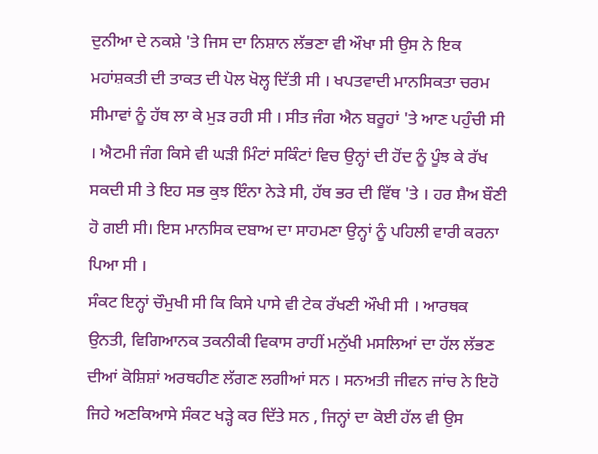ਦੁਨੀਆ ਦੇ ਨਕਸ਼ੇ 'ਤੇ ਜਿਸ ਦਾ ਨਿਸ਼ਾਨ ਲੱਭਣਾ ਵੀ ਔਖਾ ਸੀ ਉਸ ਨੇ ਇਕ ਮਹਾਂਸ਼ਕਤੀ ਦੀ ਤਾਕਤ ਦੀ ਪੋਲ ਖੋਲ੍ਹ ਦਿੱਤੀ ਸੀ । ਖਪਤਵਾਦੀ ਮਾਨਸਿਕਤਾ ਚਰਮ ਸੀਮਾਵਾਂ ਨੂੰ ਹੱਥ ਲਾ ਕੇ ਮੁੜ ਰਹੀ ਸੀ । ਸੀਤ ਜੰਗ ਐਨ ਬਰੂਹਾਂ 'ਤੇ ਆਣ ਪਹੁੰਚੀ ਸੀ । ਐਟਮੀ ਜੰਗ ਕਿਸੇ ਵੀ ਘੜੀ ਮਿੰਟਾਂ ਸਕਿੰਟਾਂ ਵਿਚ ਉਨ੍ਹਾਂ ਦੀ ਹੋਂਦ ਨੂੰ ਪੂੰਝ ਕੇ ਰੱਖ ਸਕਦੀ ਸੀ ਤੇ ਇਹ ਸਭ ਕੁਝ ਇੰਨਾ ਨੇੜੇ ਸੀ, ਹੱਥ ਭਰ ਦੀ ਵਿੱਥ 'ਤੇ । ਹਰ ਸ਼ੈਅ ਬੌਣੀ ਹੋ ਗਈ ਸੀ। ਇਸ ਮਾਨਸਿਕ ਦਬਾਅ ਦਾ ਸਾਹਮਣਾ ਉਨ੍ਹਾਂ ਨੂੰ ਪਹਿਲੀ ਵਾਰੀ ਕਰਨਾ ਪਿਆ ਸੀ ।
ਸੰਕਟ ਇਨ੍ਹਾਂ ਚੌਮੁਖੀ ਸੀ ਕਿ ਕਿਸੇ ਪਾਸੇ ਵੀ ਟੇਕ ਰੱਖਣੀ ਔਖੀ ਸੀ । ਆਰਥਕ ਉਨਤੀ, ਵਿਗਿਆਨਕ ਤਕਨੀਕੀ ਵਿਕਾਸ ਰਾਹੀਂ ਮਨੁੱਖੀ ਮਸਲਿਆਂ ਦਾ ਹੱਲ ਲੱਭਣ ਦੀਆਂ ਕੋਸ਼ਿਸ਼ਾਂ ਅਰਥਹੀਣ ਲੱਗਣ ਲਗੀਆਂ ਸਨ । ਸਨਅਤੀ ਜੀਵਨ ਜਾਂਚ ਨੇ ਇਹੋ ਜਿਹੇ ਅਣਕਿਆਸੇ ਸੰਕਟ ਖੜ੍ਹੇ ਕਰ ਦਿੱਤੇ ਸਨ , ਜਿਨ੍ਹਾਂ ਦਾ ਕੋਈ ਹੱਲ ਵੀ ਉਸ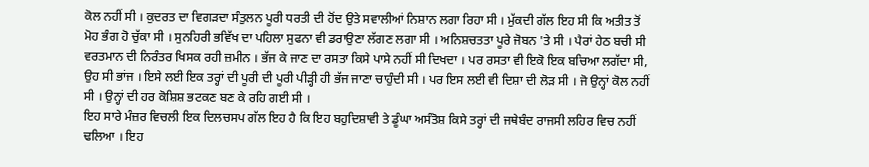ਕੋਲ ਨਹੀਂ ਸੀ । ਕੁਦਰਤ ਦਾ ਵਿਗੜਦਾ ਸੰਤੁਲਨ ਪੂਰੀ ਧਰਤੀ ਦੀ ਹੋਂਦ ਉਤੇ ਸਵਾਲੀਆਂ ਨਿਸ਼ਾਨ ਲਗਾ ਰਿਹਾ ਸੀ । ਮੁੱਕਦੀ ਗੱਲ ਇਹ ਸੀ ਕਿ ਅਤੀਤ ਤੋਂ ਮੋਹ ਭੰਗ ਹੋ ਚੁੱਕਾ ਸੀ । ਸੁਨਹਿਰੀ ਭਵਿੱਖ ਦਾ ਪਹਿਲਾ ਸੁਫਨਾ ਵੀ ਡਰਾਉਣਾ ਲੱਗਣ ਲਗਾ ਸੀ । ਅਨਿਸ਼ਚਤਤਾ ਪੂਰੇ ਜੋਬਨ 'ਤੇ ਸੀ । ਪੈਰਾਂ ਹੇਠ ਬਚੀ ਸੀ ਵਰਤਮਾਨ ਦੀ ਨਿਰੰਤਰ ਖਿਸਕ ਰਹੀ ਜ਼ਮੀਨ । ਭੱਜ ਕੇ ਜਾਣ ਦਾ ਰਸਤਾ ਕਿਸੇ ਪਾਸੇ ਨਹੀਂ ਸੀ ਦਿਖਦਾ । ਪਰ ਰਸਤਾ ਵੀ ਇਕੋ ਇਕ ਬਚਿਆ ਲਗੱਦਾ ਸੀ, ਉਹ ਸੀ ਭਾਂਜ । ਇਸੇ ਲਈ ਇਕ ਤਰ੍ਹਾਂ ਦੀ ਪੂਰੀ ਦੀ ਪੂਰੀ ਪੀੜ੍ਹੀ ਹੀ ਭੱਜ ਜਾਣਾ ਚਾਹੁੰਦੀ ਸੀ । ਪਰ ਇਸ ਲਈ ਵੀ ਦਿਸ਼ਾ ਦੀ ਲੋੜ ਸੀ । ਜੋ ਉਨ੍ਹਾਂ ਕੋਲ ਨਹੀਂ ਸੀ । ਉਨ੍ਹਾਂ ਦੀ ਹਰ ਕੋਸ਼ਿਸ਼ ਭਟਕਣ ਬਣ ਕੇ ਰਹਿ ਗਈ ਸੀ ।
ਇਹ ਸਾਰੇ ਮੰਜ਼ਰ ਵਿਚਲੀ ਇਕ ਦਿਲਚਸਪ ਗੱਲ ਇਹ ਹੈ ਕਿ ਇਹ ਬਹੁਦਿਸ਼ਾਵੀ ਤੇ ਡੂੰਘਾ ਅਸੰਤੋਸ਼ ਕਿਸੇ ਤਰ੍ਹਾਂ ਦੀ ਜਥੇਬੰਦ ਰਾਜਸੀ ਲਹਿਰ ਵਿਚ ਨਹੀਂ ਢਲਿਆ । ਇਹ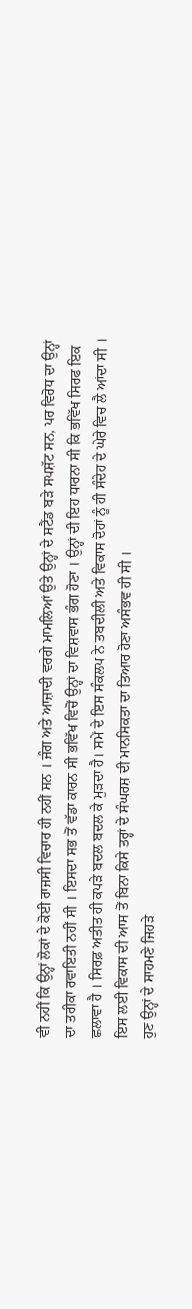ਵੀ ਨਹੀਂ ਕਿ ਉਨ੍ਹਾਂ ਲੋਕਾਂ ਦੇ ਕੋਈ ਰਾਜਸੀ ਵਿਚਾਰ ਹੀ ਨਹੀਂ ਸਨ । ਜੰਗ ਅਤੇ ਆਜ਼ਾਦੀ ਵਰਗੇ ਮਾਮਲਿਆਂ ਉਤੇ ਉਨ੍ਹਾਂ ਦੇ ਸਟੈਂਡ ਬੜੇ ਸਪਸ਼ੱਟ ਸਨ, ਪਰ ਵਿਰੋਧ ਦਾ ਉਨ੍ਹਾਂ ਦਾ ਤਰੀਕਾ ਰਵਾਇਤੀ ਨਹੀਂ ਸੀ । ਇਸਦਾ ਸਭ ਤੋਂ ਵੱਡਾ ਕਾਰਨ ਸੀ ਭਵਿੱਖ ਵਿਚੋਂ ਉਨ੍ਹਾਂ ਦਾ ਵਿਸ਼ਵਾਸ ਭੰਗ ਹੋਣਾ । ਉਨ੍ਹਾਂ ਦੀ ਇਹ ਧਾਰਨਾ ਸੀ ਕਿ ਭਵਿੱਖ ਸਿਰਫ ਇਕ ਛਲਾਵਾ ਹੈ । ਸਿਰਫ਼ ਅਤੀਤ ਹੀ ਕਪੜੇ ਬਦਲ ਬਦਲ ਕੇ ਮੁੜਦਾ ਹੈ। ਸਮੇਂ ਦੇ ਇਸ ਸੰਕਲਪ ਨੇ ਤਬਦੀਲੀ ਅਤੇ ਵਿਕਾਸ ਦੋਹਾਂ ਨੂੰ ਹੀ ਸੰਦੇਹ ਦੇ ਘੇਰੇ ਵਿਚ ਲੈ ਆਂਦਾ ਸੀ । ਇਸ ਲਈ ਵਿਕਾਸ ਦੀ ਆਸ ਤੋਂ ਬਿਨਾ ਕਿਸੇ ਤਰ੍ਹਾਂ ਦੇ ਸੰਘਰਸ਼ ਦੀ ਮਾਨਸਿਕਤਾ ਦਾ ਤਿਆਰ ਹੋਣਾ ਅਸੰਭਵ ਹੀ ਸੀ ।
ਹੁਣ ਉਨ੍ਹਾਂ ਦੇ ਸਾਹਮਣੇ ਜਿਹੜੇ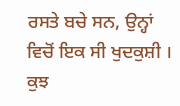ਰਸਤੇ ਬਚੇ ਸਨ, ਉਨ੍ਹਾਂ ਵਿਚੋਂ ਇਕ ਸੀ ਖੁਦਕੁਸ਼ੀ । ਕੁਝ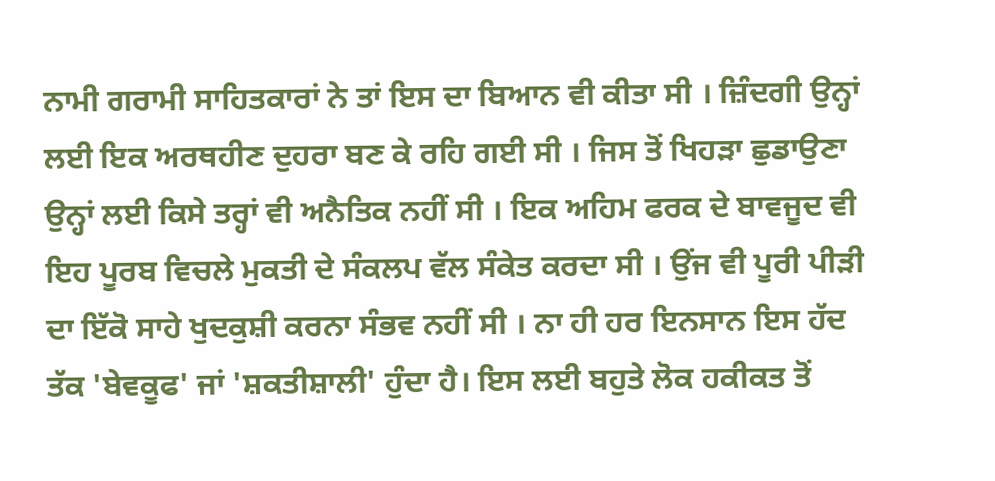ਨਾਮੀ ਗਰਾਮੀ ਸਾਹਿਤਕਾਰਾਂ ਨੇ ਤਾਂ ਇਸ ਦਾ ਬਿਆਨ ਵੀ ਕੀਤਾ ਸੀ । ਜ਼ਿੰਦਗੀ ਉਨ੍ਹਾਂ ਲਈ ਇਕ ਅਰਥਹੀਣ ਦੁਹਰਾ ਬਣ ਕੇ ਰਹਿ ਗਈ ਸੀ । ਜਿਸ ਤੋਂ ਖਿਹੜਾ ਛੁਡਾਉਣਾ ਉਨ੍ਹਾਂ ਲਈ ਕਿਸੇ ਤਰ੍ਹਾਂ ਵੀ ਅਨੈਤਿਕ ਨਹੀਂ ਸੀ । ਇਕ ਅਹਿਮ ਫਰਕ ਦੇ ਬਾਵਜੂਦ ਵੀ ਇਹ ਪੂਰਬ ਵਿਚਲੇ ਮੁਕਤੀ ਦੇ ਸੰਕਲਪ ਵੱਲ ਸੰਕੇਤ ਕਰਦਾ ਸੀ । ਉਂਜ ਵੀ ਪੂਰੀ ਪੀੜੀ ਦਾ ਇੱਕੋ ਸਾਹੇ ਖੁਦਕੁਸ਼ੀ ਕਰਨਾ ਸੰਭਵ ਨਹੀਂ ਸੀ । ਨਾ ਹੀ ਹਰ ਇਨਸਾਨ ਇਸ ਹੱਦ ਤੱਕ 'ਬੇਵਕੂਫ' ਜਾਂ 'ਸ਼ਕਤੀਸ਼ਾਲੀ' ਹੁੰਦਾ ਹੈ। ਇਸ ਲਈ ਬਹੁਤੇ ਲੋਕ ਹਕੀਕਤ ਤੋਂ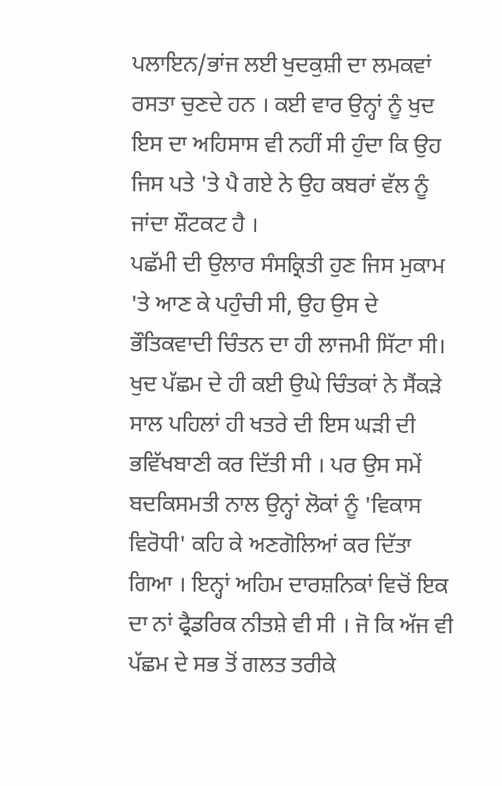ਪਲਾਇਨ/ਭਾਂਜ ਲਈ ਖੁਦਕੁਸ਼ੀ ਦਾ ਲਮਕਵਾਂ ਰਸਤਾ ਚੁਣਦੇ ਹਨ । ਕਈ ਵਾਰ ਉਨ੍ਹਾਂ ਨੂੰ ਖੁਦ ਇਸ ਦਾ ਅਹਿਸਾਸ ਵੀ ਨਹੀਂ ਸੀ ਹੁੰਦਾ ਕਿ ਉਹ ਜਿਸ ਪਤੇ 'ਤੇ ਪੈ ਗਏ ਨੇ ਉਹ ਕਬਰਾਂ ਵੱਲ ਨੂੰ ਜਾਂਦਾ ਸ਼ੌਟਕਟ ਹੈ ।
ਪਛੱਮੀ ਦੀ ਉਲਾਰ ਸੰਸਕ੍ਰਿਤੀ ਹੁਣ ਜਿਸ ਮੁਕਾਮ 'ਤੇ ਆਣ ਕੇ ਪਹੁੰਚੀ ਸੀ, ਉਹ ਉਸ ਦੇ ਭੌਤਿਕਵਾਦੀ ਚਿੰਤਨ ਦਾ ਹੀ ਲਾਜਮੀ ਸਿੱਟਾ ਸੀ। ਖੁਦ ਪੱਛਮ ਦੇ ਹੀ ਕਈ ਉਘੇ ਚਿੰਤਕਾਂ ਨੇ ਸੈਂਕੜੇ ਸਾਲ ਪਹਿਲਾਂ ਹੀ ਖਤਰੇ ਦੀ ਇਸ ਘੜੀ ਦੀ ਭਵਿੱਖਬਾਣੀ ਕਰ ਦਿੱਤੀ ਸੀ । ਪਰ ਉਸ ਸਮੇਂ ਬਦਕਿਸਮਤੀ ਨਾਲ ਉਨ੍ਹਾਂ ਲੋਕਾਂ ਨੂੰ 'ਵਿਕਾਸ ਵਿਰੋਧੀ' ਕਹਿ ਕੇ ਅਣਗੋਲਿਆਂ ਕਰ ਦਿੱਤਾ ਗਿਆ । ਇਨ੍ਹਾਂ ਅਹਿਮ ਦਾਰਸ਼ਨਿਕਾਂ ਵਿਚੋਂ ਇਕ ਦਾ ਨਾਂ ਫ੍ਰੈਡਰਿਕ ਨੀਤਸ਼ੇ ਵੀ ਸੀ । ਜੋ ਕਿ ਅੱਜ ਵੀ ਪੱਛਮ ਦੇ ਸਭ ਤੋਂ ਗਲਤ ਤਰੀਕੇ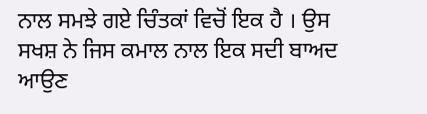ਨਾਲ ਸਮਝੇ ਗਏ ਚਿੰਤਕਾਂ ਵਿਚੋਂ ਇਕ ਹੈ । ਉਸ ਸਖਸ਼ ਨੇ ਜਿਸ ਕਮਾਲ ਨਾਲ ਇਕ ਸਦੀ ਬਾਅਦ ਆਉਣ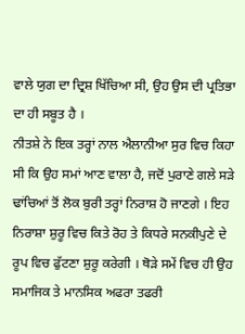ਵਾਲੇ ਯੁਗ ਦਾ ਦ੍ਰਿਸ਼ ਖਿੱਚਿਆ ਸੀ, ਉਹ ਉਸ ਦੀ ਪ੍ਰਤਿਭਾ ਦਾ ਹੀ ਸਬੂਤ ਹੈ ।
ਨੀਤਸ਼ੇ ਨੇ ਇਕ ਤਰ੍ਹਾਂ ਨਾਲ ਐਲਾਨੀਆ ਸੁਰ ਵਿਚ ਕਿਹਾ ਸੀ ਕਿ ਉਹ ਸਮਾਂ ਆਣ ਵਾਲਾ ਹੈ, ਜਦੋਂ ਪੁਰਾਣੇ ਗਲੇ ਸੜੇ ਢਾਂਚਿਆਂ ਤੋਂ ਲੋਕ ਬੁਰੀ ਤਰ੍ਹਾਂ ਨਿਰਾਸ਼ ਹੋ ਜਾਣਗੇ । ਇਹ ਨਿਰਾਸ਼ਾ ਸ਼ੁਰੂ ਵਿਚ ਕਿਤੇ ਰੋਹ ਤੇ ਕਿਧਰੇ ਸਨਕੀਪੁਣੇ ਦੇ ਰੂਪ ਵਿਚ ਫੁੱਟਣਾ ਸ਼ੁਰੂ ਕਰੇਗੀ । ਥੋੜੇ ਸਮੇਂ ਵਿਚ ਹੀ ਉਹ ਸਮਾਜਿਕ ਤੇ ਮਾਨਸਿਕ ਅਫਰਾ ਤਫਰੀ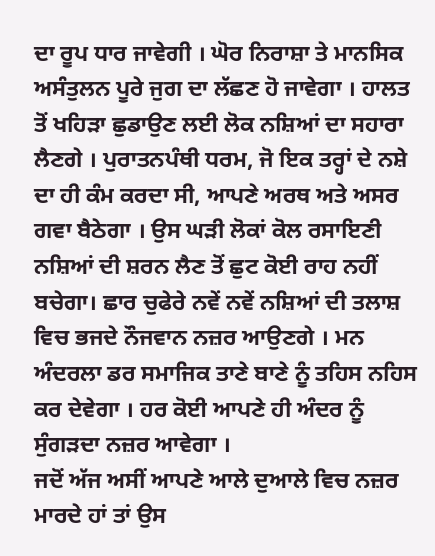ਦਾ ਰੂਪ ਧਾਰ ਜਾਵੇਗੀ । ਘੋਰ ਨਿਰਾਸ਼ਾ ਤੇ ਮਾਨਸਿਕ ਅਸੰਤੁਲਨ ਪੂਰੇ ਜੁਗ ਦਾ ਲੱਛਣ ਹੋ ਜਾਵੇਗਾ । ਹਾਲਤ ਤੋਂ ਖਹਿੜਾ ਛੁਡਾਉਣ ਲਈ ਲੋਕ ਨਸ਼ਿਆਂ ਦਾ ਸਹਾਰਾ ਲੈਣਗੇ । ਪੁਰਾਤਨਪੰਥੀ ਧਰਮ, ਜੋ ਇਕ ਤਰ੍ਹਾਂ ਦੇ ਨਸ਼ੇ ਦਾ ਹੀ ਕੰਮ ਕਰਦਾ ਸੀ, ਆਪਣੇ ਅਰਥ ਅਤੇ ਅਸਰ ਗਵਾ ਬੈਠੇਗਾ । ਉਸ ਘੜੀ ਲੋਕਾਂ ਕੋਲ ਰਸਾਇਣੀ ਨਸ਼ਿਆਂ ਦੀ ਸ਼ਰਨ ਲੈਣ ਤੋਂ ਛੁਟ ਕੋਈ ਰਾਹ ਨਹੀਂ ਬਚੇਗਾ। ਛਾਰ ਚੁਫੇਰੇ ਨਵੇਂ ਨਵੇਂ ਨਸ਼ਿਆਂ ਦੀ ਤਲਾਸ਼ ਵਿਚ ਭਜਦੇ ਨੌਜਵਾਨ ਨਜ਼ਰ ਆਉਣਗੇ । ਮਨ ਅੰਦਰਲਾ ਡਰ ਸਮਾਜਿਕ ਤਾਣੇ ਬਾਣੇ ਨੂੰ ਤਹਿਸ ਨਹਿਸ ਕਰ ਦੇਵੇਗਾ । ਹਰ ਕੋਈ ਆਪਣੇ ਹੀ ਅੰਦਰ ਨੂੰ ਸੁੰਗੜਦਾ ਨਜ਼ਰ ਆਵੇਗਾ ।
ਜਦੋਂ ਅੱਜ ਅਸੀਂ ਆਪਣੇ ਆਲੇ ਦੁਆਲੇ ਵਿਚ ਨਜ਼ਰ ਮਾਰਦੇ ਹਾਂ ਤਾਂ ਉਸ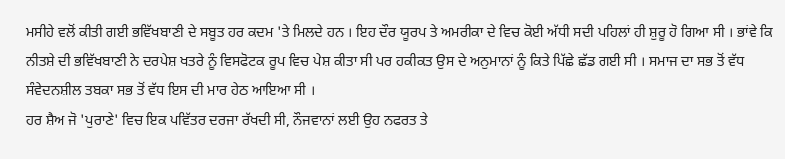ਮਸੀਹੇ ਵਲੋਂ ਕੀਤੀ ਗਈ ਭਵਿੱਖਬਾਣੀ ਦੇ ਸਬੂਤ ਹਰ ਕਦਮ 'ਤੇ ਮਿਲਦੇ ਹਨ । ਇਹ ਦੌਰ ਯੂਰਪ ਤੇ ਅਮਰੀਕਾ ਦੇ ਵਿਚ ਕੋਈ ਅੱਧੀ ਸਦੀ ਪਹਿਲਾਂ ਹੀ ਸ਼ੁਰੂ ਹੋ ਗਿਆ ਸੀ । ਭਾਂਵੇ ਕਿ ਨੀਤਸ਼ੇ ਦੀ ਭਵਿੱਖਬਾਣੀ ਨੇ ਦਰਪੇਸ਼ ਖਤਰੇ ਨੂੰ ਵਿਸਫੋਟਕ ਰੂਪ ਵਿਚ ਪੇਸ਼ ਕੀਤਾ ਸੀ ਪਰ ਹਕੀਕਤ ਉਸ ਦੇ ਅਨੁਮਾਨਾਂ ਨੂੰ ਕਿਤੇ ਪਿੱਛੇ ਛੱਡ ਗਈ ਸੀ । ਸਮਾਜ ਦਾ ਸਭ ਤੋਂ ਵੱਧ ਸੰਵੇਦਨਸ਼ੀਲ ਤਬਕਾ ਸਭ ਤੋਂ ਵੱਧ ਇਸ ਦੀ ਮਾਰ ਹੇਠ ਆਇਆ ਸੀ ।
ਹਰ ਸ਼ੈਅ ਜੋ 'ਪੁਰਾਣੇ' ਵਿਚ ਇਕ ਪਵਿੱਤਰ ਦਰਜਾ ਰੱਖਦੀ ਸੀ, ਨੌਜਵਾਨਾਂ ਲਈ ਉਹ ਨਫਰਤ ਤੇ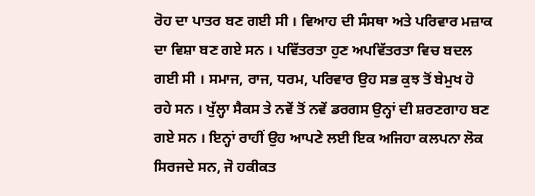ਰੋਹ ਦਾ ਪਾਤਰ ਬਣ ਗਈ ਸੀ । ਵਿਆਹ ਦੀ ਸੰਸਥਾ ਅਤੇ ਪਰਿਵਾਰ ਮਜ਼ਾਕ ਦਾ ਵਿਸ਼ਾ ਬਣ ਗਏ ਸਨ । ਪਵਿੱਤਰਤਾ ਹੁਣ ਅਪਵਿੱਤਰਤਾ ਵਿਚ ਬਦਲ ਗਈ ਸੀ । ਸਮਾਜ, ਰਾਜ, ਧਰਮ, ਪਰਿਵਾਰ ਉਹ ਸਭ ਕੁਝ ਤੋਂ ਬੇਮੁਖ ਹੋ ਰਹੇ ਸਨ । ਖੁੱਲ੍ਹਾ ਸੈਕਸ ਤੇ ਨਵੇਂ ਤੋਂ ਨਵੇਂ ਡਰਗਸ ਉਨ੍ਹਾਂ ਦੀ ਸ਼ਰਣਗਾਹ ਬਣ ਗਏ ਸਨ । ਇਨ੍ਹਾਂ ਰਾਹੀਂ ਉਹ ਆਪਣੇ ਲਈ ਇਕ ਅਜਿਹਾ ਕਲਪਨਾ ਲੋਕ ਸਿਰਜਦੇ ਸਨ, ਜੋ ਹਕੀਕਤ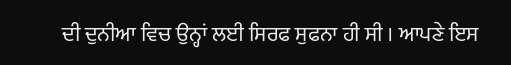ਦੀ ਦੁਨੀਆ ਵਿਚ ਉਨ੍ਹਾਂ ਲਈ ਸਿਰਫ ਸੁਫਨਾ ਹੀ ਸੀ । ਆਪਣੇ ਇਸ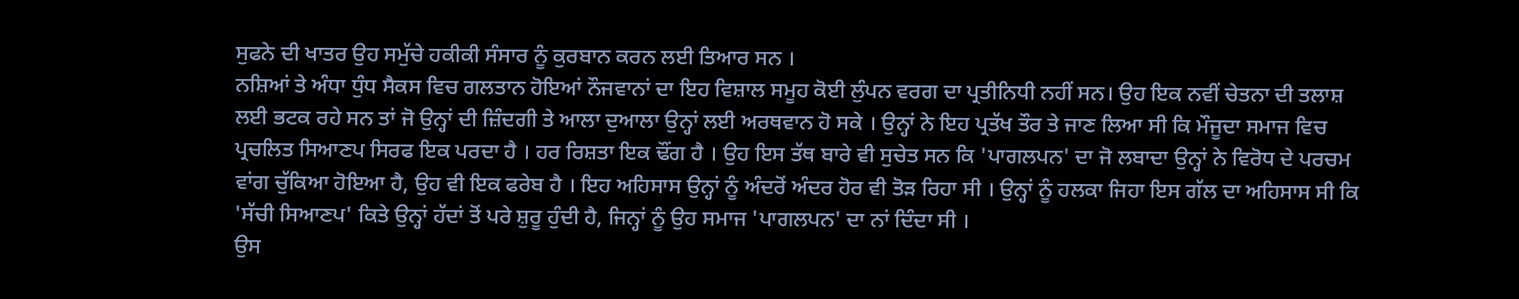ਸੁਫਨੇ ਦੀ ਖਾਤਰ ਉਹ ਸਮੁੱਚੇ ਹਕੀਕੀ ਸੰਸਾਰ ਨੂੰ ਕੁਰਬਾਨ ਕਰਨ ਲਈ ਤਿਆਰ ਸਨ ।
ਨਸ਼ਿਆਂ ਤੇ ਅੰਧਾ ਧੁੰਧ ਸੈਕਸ ਵਿਚ ਗਲਤਾਨ ਹੋਇਆਂ ਨੌਜਵਾਨਾਂ ਦਾ ਇਹ ਵਿਸ਼ਾਲ ਸਮੂਹ ਕੋਈ ਲੁੰਪਨ ਵਰਗ ਦਾ ਪ੍ਰਤੀਨਿਧੀ ਨਹੀਂ ਸਨ। ਉਹ ਇਕ ਨਵੀਂ ਚੇਤਨਾ ਦੀ ਤਲਾਸ਼ ਲਈ ਭਟਕ ਰਹੇ ਸਨ ਤਾਂ ਜੋ ਉਨ੍ਹਾਂ ਦੀ ਜ਼ਿੰਦਗੀ ਤੇ ਆਲਾ ਦੁਆਲਾ ਉਨ੍ਹਾਂ ਲਈ ਅਰਥਵਾਨ ਹੋ ਸਕੇ । ਉਨ੍ਹਾਂ ਨੇ ਇਹ ਪ੍ਰਤੱਖ ਤੌਰ ਤੇ ਜਾਣ ਲਿਆ ਸੀ ਕਿ ਮੌਜੂਦਾ ਸਮਾਜ ਵਿਚ ਪ੍ਰਚਲਿਤ ਸਿਆਣਪ ਸਿਰਫ ਇਕ ਪਰਦਾ ਹੈ । ਹਰ ਰਿਸ਼ਤਾ ਇਕ ਢੌਂਗ ਹੈ । ਉਹ ਇਸ ਤੱਥ ਬਾਰੇ ਵੀ ਸੁਚੇਤ ਸਨ ਕਿ 'ਪਾਗਲਪਨ' ਦਾ ਜੋ ਲਬਾਦਾ ਉਨ੍ਹਾਂ ਨੇ ਵਿਰੋਧ ਦੇ ਪਰਚਮ ਵਾਂਗ ਚੁੱਕਿਆ ਹੋਇਆ ਹੈ, ਉਹ ਵੀ ਇਕ ਫਰੇਬ ਹੈ । ਇਹ ਅਹਿਸਾਸ ਉਨ੍ਹਾਂ ਨੂੰ ਅੰਦਰੋਂ ਅੰਦਰ ਹੋਰ ਵੀ ਤੋੜ ਰਿਹਾ ਸੀ । ਉਨ੍ਹਾਂ ਨੂੰ ਹਲਕਾ ਜਿਹਾ ਇਸ ਗੱਲ ਦਾ ਅਹਿਸਾਸ ਸੀ ਕਿ 'ਸੱਚੀ ਸਿਆਣਪ' ਕਿਤੇ ਉਨ੍ਹਾਂ ਹੱਦਾਂ ਤੋਂ ਪਰੇ ਸ਼ੁਰੂ ਹੁੰਦੀ ਹੈ, ਜਿਨ੍ਹਾਂ ਨੂੰ ਉਹ ਸਮਾਜ 'ਪਾਗਲਪਨ' ਦਾ ਨਾਂ ਦਿੰਦਾ ਸੀ ।
ਉਸ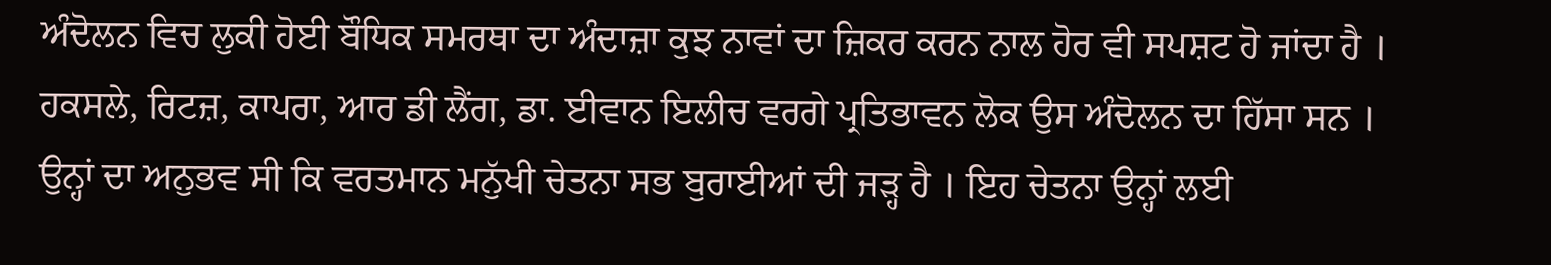ਅੰਦੋਲਨ ਵਿਚ ਲੁਕੀ ਹੋਈ ਬੌਧਿਕ ਸਮਰਥਾ ਦਾ ਅੰਦਾਜ਼ਾ ਕੁਝ ਨਾਵਾਂ ਦਾ ਜ਼ਿਕਰ ਕਰਨ ਨਾਲ ਹੋਰ ਵੀ ਸਪਸ਼ਟ ਹੋ ਜਾਂਦਾ ਹੈ । ਹਕਸਲੇ, ਰਿਟਜ਼, ਕਾਪਰਾ, ਆਰ ਡੀ ਲੈਂਗ, ਡਾ. ਈਵਾਨ ਇਲੀਚ ਵਰਗੇ ਪ੍ਰਤਿਭਾਵਨ ਲੋਕ ਉਸ ਅੰਦੋਲਨ ਦਾ ਹਿੱਸਾ ਸਨ । ਉਨ੍ਹਾਂ ਦਾ ਅਨੁਭਵ ਸੀ ਕਿ ਵਰਤਮਾਨ ਮਨੁੱਖੀ ਚੇਤਨਾ ਸਭ ਬੁਰਾਈਆਂ ਦੀ ਜੜ੍ਹ ਹੈ । ਇਹ ਚੇਤਨਾ ਉਨ੍ਹਾਂ ਲਈ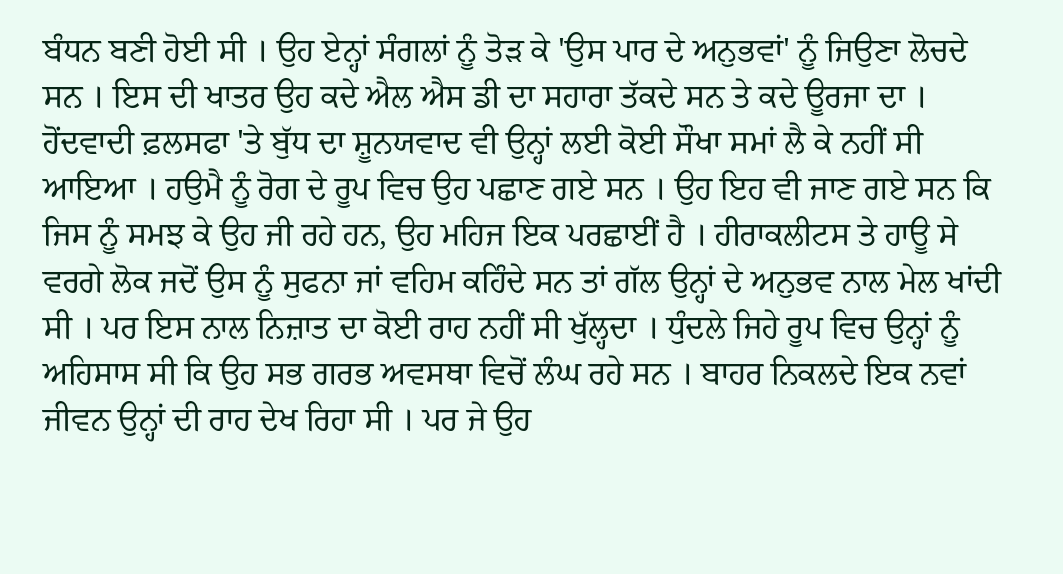ਬੰਧਨ ਬਣੀ ਹੋਈ ਸੀ । ਉਹ ਏਨ੍ਹਾਂ ਸੰਗਲਾਂ ਨੂੰ ਤੋੜ ਕੇ 'ਉਸ ਪਾਰ ਦੇ ਅਨੁਭਵਾਂ' ਨੂੰ ਜਿਉਣਾ ਲੋਚਦੇ ਸਨ । ਇਸ ਦੀ ਖਾਤਰ ਉਹ ਕਦੇ ਐਲ ਐਸ ਡੀ ਦਾ ਸਹਾਰਾ ਤੱਕਦੇ ਸਨ ਤੇ ਕਦੇ ਊਰਜਾ ਦਾ ।
ਹੋਂਦਵਾਦੀ ਫ਼ਲਸਫਾ 'ਤੇ ਬੁੱਧ ਦਾ ਸ਼ੂਨਯਵਾਦ ਵੀ ਉਨ੍ਹਾਂ ਲਈ ਕੋਈ ਸੌਖਾ ਸਮਾਂ ਲੈ ਕੇ ਨਹੀਂ ਸੀ ਆਇਆ । ਹਉਮੈ ਨੂੰ ਰੋਗ ਦੇ ਰੂਪ ਵਿਚ ਉਹ ਪਛਾਣ ਗਏ ਸਨ । ਉਹ ਇਹ ਵੀ ਜਾਣ ਗਏ ਸਨ ਕਿ ਜਿਸ ਨੂੰ ਸਮਝ ਕੇ ਉਹ ਜੀ ਰਹੇ ਹਨ, ਉਹ ਮਹਿਜ ਇਕ ਪਰਛਾਈਂ ਹੈ । ਹੀਰਾਕਲੀਟਸ ਤੇ ਹਾਊ ਸੇ ਵਰਗੇ ਲੋਕ ਜਦੋਂ ਉਸ ਨੂੰ ਸੁਫਨਾ ਜਾਂ ਵਹਿਮ ਕਹਿੰਦੇ ਸਨ ਤਾਂ ਗੱਲ ਉਨ੍ਹਾਂ ਦੇ ਅਨੁਭਵ ਨਾਲ ਮੇਲ ਖਾਂਦੀ ਸੀ । ਪਰ ਇਸ ਨਾਲ ਨਿਜ਼ਾਤ ਦਾ ਕੋਈ ਰਾਹ ਨਹੀਂ ਸੀ ਖੁੱਲ੍ਹਦਾ । ਧੁੰਦਲੇ ਜਿਹੇ ਰੂਪ ਵਿਚ ਉਨ੍ਹਾਂ ਨੂੰ ਅਹਿਸਾਸ ਸੀ ਕਿ ਉਹ ਸਭ ਗਰਭ ਅਵਸਥਾ ਵਿਚੋਂ ਲੰਘ ਰਹੇ ਸਨ । ਬਾਹਰ ਨਿਕਲਦੇ ਇਕ ਨਵਾਂ ਜੀਵਨ ਉਨ੍ਹਾਂ ਦੀ ਰਾਹ ਦੇਖ ਰਿਹਾ ਸੀ । ਪਰ ਜੇ ਉਹ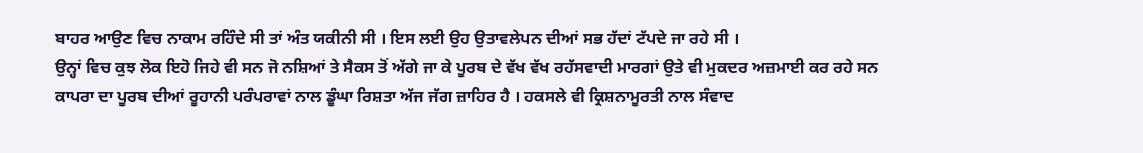ਬਾਹਰ ਆਉਣ ਵਿਚ ਨਾਕਾਮ ਰਹਿੰਦੇ ਸੀ ਤਾਂ ਅੰਤ ਯਕੀਨੀ ਸੀ । ਇਸ ਲਈ ਉਹ ਉਤਾਵਲੇਪਨ ਦੀਆਂ ਸਭ ਹੱਦਾਂ ਟੱਪਦੇ ਜਾ ਰਹੇ ਸੀ ।
ਉਨ੍ਹਾਂ ਵਿਚ ਕੁਝ ਲੋਕ ਇਹੋ ਜਿਹੇ ਵੀ ਸਨ ਜੋ ਨਸ਼ਿਆਂ ਤੇ ਸੈਕਸ ਤੋਂ ਅੱਗੇ ਜਾ ਕੇ ਪੂਰਬ ਦੇ ਵੱਖ ਵੱਖ ਰਹੱਸਵਾਦੀ ਮਾਰਗਾਂ ਉਤੇ ਵੀ ਮੁਕਦਰ ਅਜ਼ਮਾਈ ਕਰ ਰਹੇ ਸਨ ਕਾਪਰਾ ਦਾ ਪੂਰਬ ਦੀਆਂ ਰੂਹਾਨੀ ਪਰੰਪਰਾਵਾਂ ਨਾਲ ਡੂੰਘਾ ਰਿਸ਼ਤਾ ਅੱਜ ਜੱਗ ਜ਼ਾਹਿਰ ਹੈ । ਹਕਸਲੇ ਵੀ ਕ੍ਰਿਸ਼ਨਾਮੂਰਤੀ ਨਾਲ ਸੰਵਾਦ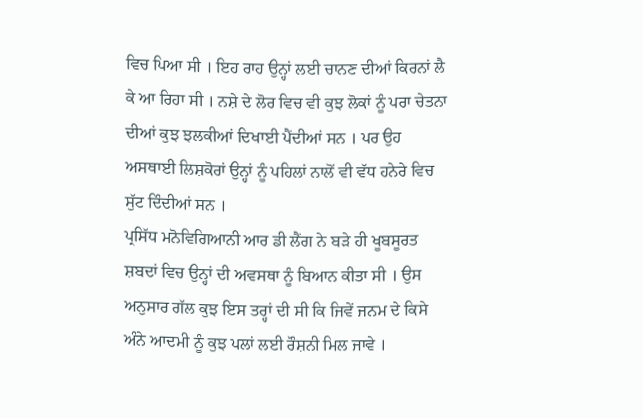ਵਿਚ ਪਿਆ ਸੀ । ਇਹ ਰਾਹ ਉਨ੍ਹਾਂ ਲਈ ਚਾਨਣ ਦੀਆਂ ਕਿਰਨਾਂ ਲੈ ਕੇ ਆ ਰਿਹਾ ਸੀ । ਨਸ਼ੇ ਦੇ ਲੋਰ ਵਿਚ ਵੀ ਕੁਝ ਲੋਕਾਂ ਨੂੰ ਪਰਾ ਚੇਤਨਾ ਦੀਆਂ ਕੁਝ ਝਲਕੀਆਂ ਦਿਖਾਈ ਪੈਂਦੀਆਂ ਸਨ । ਪਰ ਉਹ ਅਸਥਾਈ ਲਿਸ਼ਕੋਰਾਂ ਉਨ੍ਹਾਂ ਨੂੰ ਪਹਿਲਾਂ ਨਾਲੋਂ ਵੀ ਵੱਧ ਹਨੇਰੇ ਵਿਚ ਸੁੱਟ ਦਿੰਦੀਆਂ ਸਨ ।
ਪ੍ਰਸਿੱਧ ਮਨੋਵਿਗਿਆਨੀ ਆਰ ਡੀ ਲੈਂਗ ਨੇ ਬੜੇ ਹੀ ਖੂਬਸੂਰਤ ਸ਼ਬਦਾਂ ਵਿਚ ਉਨ੍ਹਾਂ ਦੀ ਅਵਸਥਾ ਨੂੰ ਬਿਆਨ ਕੀਤਾ ਸੀ । ਉਸ ਅਨੁਸਾਰ ਗੱਲ ਕੁਝ ਇਸ ਤਰ੍ਹਾਂ ਦੀ ਸੀ ਕਿ ਜਿਵੇਂ ਜਨਮ ਦੇ ਕਿਸੇ ਅੰਨੇ ਆਦਮੀ ਨੂੰ ਕੁਝ ਪਲਾਂ ਲਈ ਰੌਸ਼ਨੀ ਮਿਲ ਜਾਵੇ ।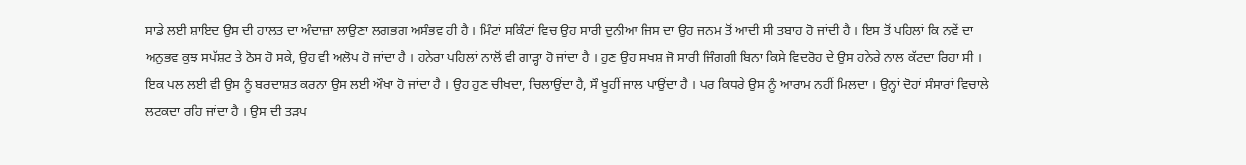ਸਾਡੇ ਲਈ ਸ਼ਾਇਦ ਉਸ ਦੀ ਹਾਲਤ ਦਾ ਅੰਦਾਜ਼ਾ ਲਾਉਣਾ ਲਗਭਗ ਅਸੰਭਵ ਹੀ ਹੈ । ਮਿੰਟਾਂ ਸਕਿੰਟਾਂ ਵਿਚ ਉਹ ਸਾਰੀ ਦੁਨੀਆ ਜਿਸ ਦਾ ਉਹ ਜਨਮ ਤੋਂ ਆਦੀ ਸੀ ਤਬਾਹ ਹੋ ਜਾਂਦੀ ਹੈ । ਇਸ ਤੋਂ ਪਹਿਲਾਂ ਕਿ ਨਵੇਂ ਦਾ ਅਨੁਭਵ ਕੁਝ ਸਪੱਸ਼ਟ ਤੇ ਠੋਸ ਹੋ ਸਕੇ, ਉਹ ਵੀ ਅਲੋਪ ਹੋ ਜਾਂਦਾ ਹੈ । ਹਨੇਰਾ ਪਹਿਲਾਂ ਨਾਲੋਂ ਵੀ ਗਾੜ੍ਹਾ ਹੋ ਜਾਂਦਾ ਹੈ । ਹੁਣ ਉਹ ਸਖਸ਼ ਜੋ ਸਾਰੀ ਜਿੰਗਗੀ ਬਿਨਾ ਕਿਸੇ ਵਿਦਰੋਹ ਦੇ ਉਸ ਹਨੇਰੇ ਨਾਲ ਕੱਟਦਾ ਰਿਹਾ ਸੀ । ਇਕ ਪਲ ਲਈ ਵੀ ਉਸ ਨੂੰ ਬਰਦਾਸ਼ਤ ਕਰਨਾ ਉਸ ਲਈ ਔਖਾ ਹੋ ਜਾਂਦਾ ਹੈ । ਉਹ ਹੁਣ ਚੀਖਦਾ, ਚਿਲਾਉਂਦਾ ਹੈ, ਸੌ ਖੂਹੀਂ ਜਾਲ ਪਾਉਂਦਾ ਹੈ । ਪਰ ਕਿਧਰੇ ਉਸ ਨੂੰ ਆਰਾਮ ਨਹੀਂ ਮਿਲਦਾ । ਉਨ੍ਹਾਂ ਦੋਹਾਂ ਸੰਸਾਰਾਂ ਵਿਚਾਲੇ ਲਟਕਦਾ ਰਹਿ ਜਾਂਦਾ ਹੈ । ਉਸ ਦੀ ਤੜਪ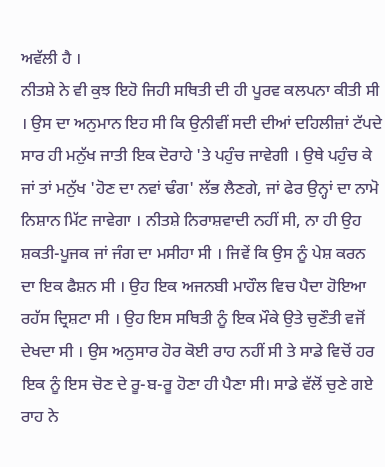ਅਵੱਲੀ ਹੈ ।
ਨੀਤਸ਼ੇ ਨੇ ਵੀ ਕੁਝ ਇਹੋ ਜਿਹੀ ਸਥਿਤੀ ਦੀ ਹੀ ਪੂਰਵ ਕਲਪਨਾ ਕੀਤੀ ਸੀ । ਉਸ ਦਾ ਅਨੁਮਾਨ ਇਹ ਸੀ ਕਿ ਉਨੀਵੀਂ ਸਦੀ ਦੀਆਂ ਦਹਿਲੀਜ਼ਾਂ ਟੱਪਦੇ ਸਾਰ ਹੀ ਮਨੁੱਖ ਜਾਤੀ ਇਕ ਦੋਰਾਹੇ 'ਤੇ ਪਹੁੰਚ ਜਾਵੇਗੀ । ਉਥੇ ਪਹੁੰਚ ਕੇ ਜਾਂ ਤਾਂ ਮਨੁੱਖ 'ਹੋਣ ਦਾ ਨਵਾਂ ਢੰਗ' ਲੱਭ ਲੈਣਗੇ, ਜਾਂ ਫੇਰ ਉਨ੍ਹਾਂ ਦਾ ਨਾਮੋ ਨਿਸ਼ਾਨ ਮਿੱਟ ਜਾਵੇਗਾ । ਨੀਤਸ਼ੇ ਨਿਰਾਸ਼ਵਾਦੀ ਨਹੀਂ ਸੀ, ਨਾ ਹੀ ਉਹ ਸ਼ਕਤੀ-ਪੂਜਕ ਜਾਂ ਜੰਗ ਦਾ ਮਸੀਹਾ ਸੀ । ਜਿਵੇਂ ਕਿ ਉਸ ਨੂੰ ਪੇਸ਼ ਕਰਨ ਦਾ ਇਕ ਫੈਸ਼ਨ ਸੀ । ਉਹ ਇਕ ਅਜਨਬੀ ਮਾਹੌਲ ਵਿਚ ਪੈਦਾ ਹੋਇਆ ਰਹੱਸ ਦ੍ਰਿਸ਼ਟਾ ਸੀ । ਉਹ ਇਸ ਸਥਿਤੀ ਨੂੰ ਇਕ ਮੌਕੇ ਉਤੇ ਚੁਣੌਤੀ ਵਜੋਂ ਦੇਖਦਾ ਸੀ । ਉਸ ਅਨੁਸਾਰ ਹੋਰ ਕੋਈ ਰਾਹ ਨਹੀਂ ਸੀ ਤੇ ਸਾਡੇ ਵਿਚੋਂ ਹਰ ਇਕ ਨੂੰ ਇਸ ਚੋਣ ਦੇ ਰੂ-ਬ-ਰੂ ਹੋਣਾ ਹੀ ਪੈਣਾ ਸੀ। ਸਾਡੇ ਵੱਲੋਂ ਚੁਣੇ ਗਏ ਰਾਹ ਨੇ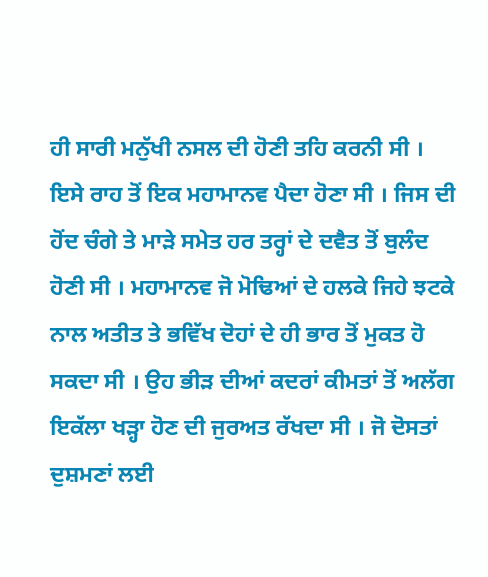ਹੀ ਸਾਰੀ ਮਨੁੱਖੀ ਨਸਲ ਦੀ ਹੋਣੀ ਤਹਿ ਕਰਨੀ ਸੀ ।
ਇਸੇ ਰਾਹ ਤੋਂ ਇਕ ਮਹਾਮਾਨਵ ਪੈਦਾ ਹੋਣਾ ਸੀ । ਜਿਸ ਦੀ ਹੋਂਦ ਚੰਗੇ ਤੇ ਮਾੜੇ ਸਮੇਤ ਹਰ ਤਰ੍ਹਾਂ ਦੇ ਦਵੈਤ ਤੋਂ ਬੁਲੰਦ ਹੋਣੀ ਸੀ । ਮਹਾਮਾਨਵ ਜੋ ਮੋਢਿਆਂ ਦੇ ਹਲਕੇ ਜਿਹੇ ਝਟਕੇ ਨਾਲ ਅਤੀਤ ਤੇ ਭਵਿੱਖ ਦੋਹਾਂ ਦੇ ਹੀ ਭਾਰ ਤੋਂ ਮੁਕਤ ਹੋ ਸਕਦਾ ਸੀ । ਉਹ ਭੀੜ ਦੀਆਂ ਕਦਰਾਂ ਕੀਮਤਾਂ ਤੋਂ ਅਲੱਗ ਇਕੱਲਾ ਖੜ੍ਹਾ ਹੋਣ ਦੀ ਜੁਰਅਤ ਰੱਖਦਾ ਸੀ । ਜੋ ਦੋਸਤਾਂ ਦੁਸ਼ਮਣਾਂ ਲਈ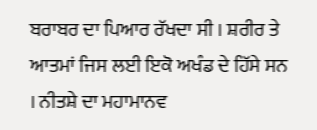ਬਰਾਬਰ ਦਾ ਪਿਆਰ ਰੱਖਦਾ ਸੀ । ਸ਼ਰੀਰ ਤੇ ਆਤਮਾਂ ਜਿਸ ਲਈ ਇਕੋ ਅਖੰਡ ਦੇ ਹਿੱਸੇ ਸਨ । ਨੀਤਸ਼ੇ ਦਾ ਮਹਾਮਾਨਵ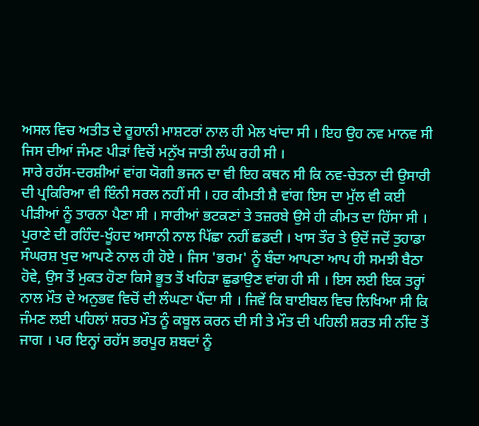ਅਸਲ ਵਿਚ ਅਤੀਤ ਦੇ ਰੂਹਾਨੀ ਮਾਸ਼ਟਰਾਂ ਨਾਲ ਹੀ ਮੇਲ ਖਾਂਦਾ ਸੀ । ਇਹ ਉਹ ਨਵ ਮਾਨਵ ਸੀ ਜਿਸ ਦੀਆਂ ਜੰਮਣ ਪੀੜਾਂ ਵਿਚੋਂ ਮਨੁੱਖ ਜਾਤੀ ਲੰਘ ਰਹੀ ਸੀ ।
ਸਾਰੇ ਰਹੱਸ-ਦਰਸ਼ੀਆਂ ਵਾਂਗ ਯੋਗੀ ਭਜਨ ਦਾ ਵੀ ਇਹ ਕਥਨ ਸੀ ਕਿ ਨਵ-ਚੇਤਨਾ ਦੀ ਉਸਾਰੀ ਦੀ ਪ੍ਰਕਿਰਿਆ ਵੀ ਇੰਨੀ ਸਰਲ ਨਹੀਂ ਸੀ । ਹਰ ਕੀਮਤੀ ਸ਼ੈ ਵਾਂਗ ਇਸ ਦਾ ਮੁੱਲ ਵੀ ਕਈ ਪੀੜੀਆਂ ਨੂੰ ਤਾਰਨਾ ਪੈਣਾ ਸੀ । ਸਾਰੀਆਂ ਭਟਕਣਾਂ ਤੇ ਤਜ਼ਰਬੇ ਉਸੇ ਹੀ ਕੀਮਤ ਦਾ ਹਿੱਸਾ ਸੀ । ਪੁਰਾਣੇ ਦੀ ਰਹਿੰਦ-ਖੂੰਹਦ ਅਸਾਨੀ ਨਾਲ ਪਿੱਛਾ ਨਹੀਂ ਛਡਦੀ । ਖਾਸ ਤੌਰ ਤੇ ਉਦੋਂ ਜਦੋਂ ਤੁਹਾਡਾ ਸੰਘਰਸ਼ ਖੁਦ ਆਪਣੇ ਨਾਲ ਹੀ ਹੋਏ । ਜਿਸ 'ਭਰਮ' ਨੂੰ ਬੰਦਾ ਆਪਣਾ ਆਪ ਹੀ ਸਮਝੀ ਬੈਠਾ ਹੋਵੇ, ਉਸ ਤੋਂ ਮੁਕਤ ਹੋਣਾ ਕਿਸੇ ਭੂਤ ਤੋਂ ਖਹਿੜਾ ਛੁਡਾਉਣ ਵਾਂਗ ਹੀ ਸੀ । ਇਸ ਲਈ ਇਕ ਤਰ੍ਹਾਂ ਨਾਲ ਮੌਤ ਦੇ ਅਨੁਭਵ ਵਿਚੋਂ ਦੀ ਲੰਘਣਾ ਪੈਂਦਾ ਸੀ । ਜਿਵੇਂ ਕਿ ਬਾਈਬਲ ਵਿਚ ਲਿਖਿਆ ਸੀ ਕਿ ਜੰਮਣ ਲਈ ਪਹਿਲਾਂ ਸ਼ਰਤ ਮੌਤ ਨੂੰ ਕਬੂਲ ਕਰਨ ਦੀ ਸੀ ਤੇ ਮੌਤ ਦੀ ਪਹਿਲੀ ਸ਼ਰਤ ਸੀ ਨੀਂਦ ਤੋਂ ਜਾਗ । ਪਰ ਇਨ੍ਹਾਂ ਰਹੱਸ ਭਰਪੂਰ ਸ਼ਬਦਾਂ ਨੂੰ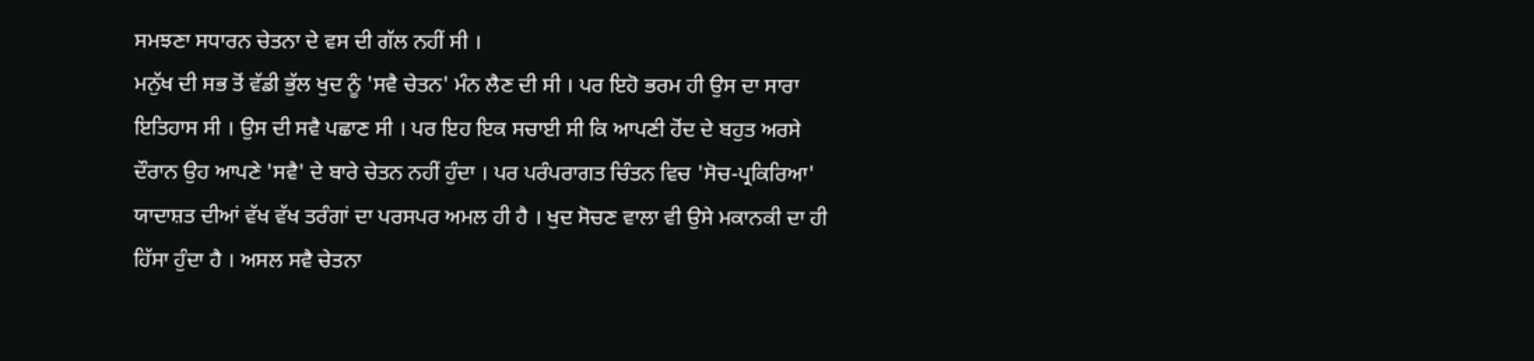ਸਮਝਣਾ ਸਧਾਰਨ ਚੇਤਨਾ ਦੇ ਵਸ ਦੀ ਗੱਲ ਨਹੀਂ ਸੀ ।
ਮਨੁੱਖ ਦੀ ਸਭ ਤੋਂ ਵੱਡੀ ਭੁੱਲ ਖੁਦ ਨੂੰ 'ਸਵੈ ਚੇਤਨ' ਮੰਨ ਲੈਣ ਦੀ ਸੀ । ਪਰ ਇਹੋ ਭਰਮ ਹੀ ਉਸ ਦਾ ਸਾਰਾ ਇਤਿਹਾਸ ਸੀ । ਉਸ ਦੀ ਸਵੈ ਪਛਾਣ ਸੀ । ਪਰ ਇਹ ਇਕ ਸਚਾਈ ਸੀ ਕਿ ਆਪਣੀ ਹੋਂਦ ਦੇ ਬਹੁਤ ਅਰਸੇ ਦੌਰਾਨ ਉਹ ਆਪਣੇ 'ਸਵੈ' ਦੇ ਬਾਰੇ ਚੇਤਨ ਨਹੀਂ ਹੁੰਦਾ । ਪਰ ਪਰੰਪਰਾਗਤ ਚਿੰਤਨ ਵਿਚ 'ਸੋਚ-ਪ੍ਰਕਿਰਿਆ' ਯਾਦਾਸ਼ਤ ਦੀਆਂ ਵੱਖ ਵੱਖ ਤਰੰਗਾਂ ਦਾ ਪਰਸਪਰ ਅਮਲ ਹੀ ਹੈ । ਖੁਦ ਸੋਚਣ ਵਾਲਾ ਵੀ ਉਸੇ ਮਕਾਨਕੀ ਦਾ ਹੀ ਹਿੱਸਾ ਹੁੰਦਾ ਹੈ । ਅਸਲ ਸਵੈ ਚੇਤਨਾ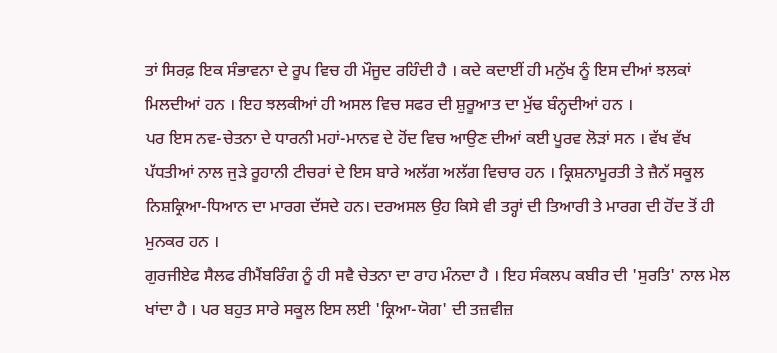ਤਾਂ ਸਿਰਫ਼ ਇਕ ਸੰਭਾਵਨਾ ਦੇ ਰੂਪ ਵਿਚ ਹੀ ਮੌਜੂਦ ਰਹਿੰਦੀ ਹੈ । ਕਦੇ ਕਦਾਈਂ ਹੀ ਮਨੁੱਖ ਨੂੰ ਇਸ ਦੀਆਂ ਝਲਕਾਂ ਮਿਲਦੀਆਂ ਹਨ । ਇਹ ਝਲਕੀਆਂ ਹੀ ਅਸਲ ਵਿਚ ਸਫਰ ਦੀ ਸ਼ੁਰੂਆਤ ਦਾ ਮੁੱਢ ਬੰਨ੍ਹਦੀਆਂ ਹਨ ।
ਪਰ ਇਸ ਨਵ-ਚੇਤਨਾ ਦੇ ਧਾਰਨੀ ਮਹਾਂ-ਮਾਨਵ ਦੇ ਹੋਂਦ ਵਿਚ ਆਉਣ ਦੀਆਂ ਕਈ ਪੂਰਵ ਲੋੜਾਂ ਸਨ । ਵੱਖ ਵੱਖ ਪੱਧਤੀਆਂ ਨਾਲ ਜੁੜੇ ਰੂਹਾਨੀ ਟੀਚਰਾਂ ਦੇ ਇਸ ਬਾਰੇ ਅਲੱਗ ਅਲੱਗ ਵਿਚਾਰ ਹਨ । ਕ੍ਰਿਸ਼ਨਾਮੂਰਤੀ ਤੇ ਜ਼ੈਨੱ ਸਕੂਲ ਨਿਸ਼ਕ੍ਰਿਆ-ਧਿਆਨ ਦਾ ਮਾਰਗ ਦੱਸਦੇ ਹਨ। ਦਰਅਸਲ ਉਹ ਕਿਸੇ ਵੀ ਤਰ੍ਹਾਂ ਦੀ ਤਿਆਰੀ ਤੇ ਮਾਰਗ ਦੀ ਹੋਂਦ ਤੋਂ ਹੀ ਮੁਨਕਰ ਹਨ ।
ਗੁਰਜੀਏਫ ਸੈਲਫ ਰੀਮੈਂਬਰਿੰਗ ਨੂੰ ਹੀ ਸਵੈ ਚੇਤਨਾ ਦਾ ਰਾਹ ਮੰਨਦਾ ਹੈ । ਇਹ ਸੰਕਲਪ ਕਬੀਰ ਦੀ 'ਸੁਰਤਿ' ਨਾਲ ਮੇਲ ਖਾਂਦਾ ਹੈ । ਪਰ ਬਹੁਤ ਸਾਰੇ ਸਕੂਲ ਇਸ ਲਈ 'ਕ੍ਰਿਆ-ਯੋਗ' ਦੀ ਤਜ਼ਵੀਜ਼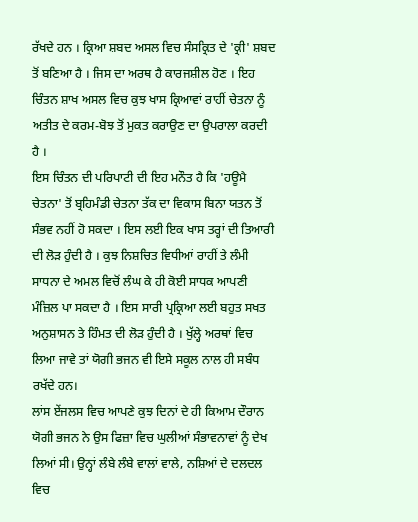ਰੱਖਦੇ ਹਨ । ਕ੍ਰਿਆ ਸ਼ਬਦ ਅਸਲ ਵਿਚ ਸੰਸਕ੍ਰਿਤ ਦੇ 'ਕ੍ਰੀ' ਸ਼ਬਦ ਤੋਂ ਬਣਿਆ ਹੈ । ਜਿਸ ਦਾ ਅਰਥ ਹੈ ਕਾਰਜਸ਼ੀਲ ਹੋਣ । ਇਹ ਚਿੰਤਨ ਸ਼ਾਖ ਅਸਲ ਵਿਚ ਕੁਝ ਖਾਸ ਕ੍ਰਿਆਵਾਂ ਰਾਹੀਂ ਚੇਤਨਾ ਨੂੰ ਅਤੀਤ ਦੇ ਕਰਮ-ਬੋਝ ਤੋਂ ਮੁਕਤ ਕਰਾਉਣ ਦਾ ਉਪਰਾਲਾ ਕਰਦੀ ਹੈ ।
ਇਸ ਚਿੰਤਨ ਦੀ ਪਰਿਪਾਟੀ ਦੀ ਇਹ ਮਨੌਤ ਹੈ ਕਿ 'ਹਊਮੈ ਚੇਤਨਾ' ਤੋਂ ਬ੍ਰਹਿਮੰਡੀ ਚੇਤਨਾ ਤੱਕ ਦਾ ਵਿਕਾਸ ਬਿਨਾ ਯਤਨ ਤੋਂ ਸੰਭਵ ਨਹੀਂ ਹੋ ਸਕਦਾ । ਇਸ ਲਈ ਇਕ ਖਾਸ ਤਰ੍ਹਾਂ ਦੀ ਤਿਆਰੀ ਦੀ ਲੋੜ ਹੁੰਦੀ ਹੈ । ਕੁਝ ਨਿਸ਼ਚਿਤ ਵਿਧੀਆਂ ਰਾਹੀਂ ਤੇ ਲੰਮੀ ਸਾਧਨਾ ਦੇ ਅਮਲ ਵਿਚੋਂ ਲੰਘ ਕੇ ਹੀ ਕੋਈ ਸਾਧਕ ਆਪਣੀ ਮੰਜ਼ਿਲ ਪਾ ਸਕਦਾ ਹੈ । ਇਸ ਸਾਰੀ ਪ੍ਰਕ੍ਰਿਆ ਲਈ ਬਹੁਤ ਸਖਤ ਅਨੁਸ਼ਾਸਨ ਤੇ ਹਿੰਮਤ ਦੀ ਲੋੜ ਹੁੰਦੀ ਹੈ । ਖੁੱਲ੍ਹੇ ਅਰਥਾਂ ਵਿਚ ਲਿਆ ਜਾਵੇ ਤਾਂ ਯੋਗੀ ਭਜਨ ਵੀ ਇਸੇ ਸਕੂਲ ਨਾਲ ਹੀ ਸਬੰਧ ਰਖੱਦੇ ਹਨ।
ਲਾਂਸ ਏਂਜਲਸ ਵਿਚ ਆਪਣੇ ਕੁਝ ਦਿਨਾਂ ਦੇ ਹੀ ਕਿਆਮ ਦੌਰਾਨ ਯੋਗੀ ਭਜਨ ਨੇ ਉਸ ਫਿਜ਼ਾ ਵਿਚ ਘੁਲੀਆਂ ਸੰਭਾਵਨਾਵਾਂ ਨੂੰ ਦੇਖ ਲਿਆਂ ਸੀ। ਉਨ੍ਹਾਂ ਲੰਬੇ ਲੰਬੇ ਵਾਲਾਂ ਵਾਲੇ, ਨਸ਼ਿਆਂ ਦੇ ਦਲਦਲ ਵਿਚ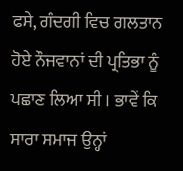ਫਸੇ, ਗੰਦਗੀ ਵਿਚ ਗਲਤਾਨ ਹੋਏ ਨੌਜਵਾਨਾਂ ਦੀ ਪ੍ਰਤਿਭਾ ਨੂੰ ਪਛਾਣ ਲਿਆ ਸੀ । ਭਾਵੇਂ ਕਿ ਸਾਰਾ ਸਮਾਜ ਉਨ੍ਹਾਂ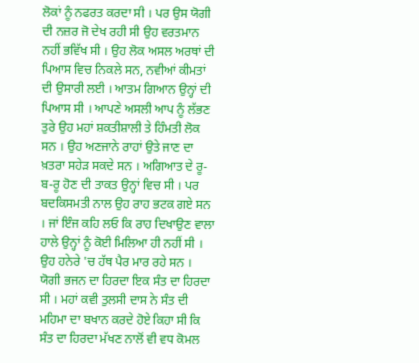ਲੋਕਾਂ ਨੂੰ ਨਫਰਤ ਕਰਦਾ ਸੀ । ਪਰ ਉਸ ਯੋਗੀ ਦੀ ਨਜ਼ਰ ਜੋ ਦੇਖ ਰਹੀ ਸੀ ਉਹ ਵਰਤਮਾਨ ਨਹੀਂ ਭਵਿੱਖ ਸੀ । ਉਹ ਲੋਕ ਅਸਲ ਅਰਥਾਂ ਦੀ ਪਿਆਸ ਵਿਚ ਨਿਕਲੇ ਸਨ, ਨਵੀਆਂ ਕੀਮਤਾਂ ਦੀ ਉਸਾਰੀ ਲਈ । ਆਤਮ ਗਿਆਨ ਉਨ੍ਹਾਂ ਦੀ ਪਿਆਸ ਸੀ । ਆਪਣੇ ਅਸਲੀ ਆਪ ਨੂੰ ਲੱਭਣ ਤੁਰੇ ਉਹ ਮਹਾਂ ਸ਼ਕਤੀਸ਼ਾਲੀ ਤੇ ਹਿੰਮਤੀ ਲੋਕ ਸਨ । ਉਹ ਅਣਜਾਨੇ ਰਾਹਾਂ ਉਤੇ ਜਾਣ ਦਾ ਖ਼ਤਰਾ ਸਹੇੜ ਸਕਦੇ ਸਨ । ਅਗਿਆਤ ਦੇ ਰੂ-ਬ-ਰੂ ਹੋਣ ਦੀ ਤਾਕਤ ਉਨ੍ਹਾਂ ਵਿਚ ਸੀ । ਪਰ ਬਦਕਿਸਮਤੀ ਨਾਲ ਉਹ ਰਾਹ ਭਟਕ ਗਏ ਸਨ । ਜਾਂ ਇੰਜ ਕਹਿ ਲਓ ਕਿ ਰਾਹ ਦਿਖਾਉਣ ਵਾਲਾ ਹਾਲੇ ਉਨ੍ਹਾਂ ਨੂੰ ਕੋਈ ਮਿਲਿਆ ਹੀ ਨਹੀਂ ਸੀ । ਉਹ ਹਨੇਰੇ 'ਚ ਹੱਥ ਪੈਰ ਮਾਰ ਰਹੇ ਸਨ ।
ਯੋਗੀ ਭਜਨ ਦਾ ਹਿਰਦਾ ਇਕ ਸੰਤ ਦਾ ਹਿਰਦਾ ਸੀ । ਮਹਾਂ ਕਵੀ ਤੁਲਸੀ ਦਾਸ ਨੇ ਸੰਤ ਦੀ ਮਹਿਮਾ ਦਾ ਬਖਾਨ ਕਰਦੇ ਹੋਏ ਕਿਹਾ ਸੀ ਕਿ ਸੰਤ ਦਾ ਹਿਰਦਾ ਮੱਖਣ ਨਾਲੋਂ ਵੀ ਵਧ ਕੋਮਲ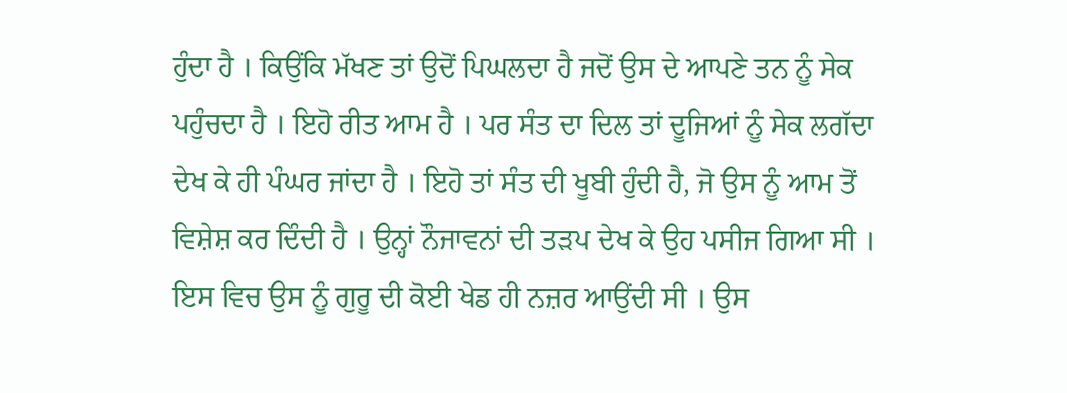ਹੁੰਦਾ ਹੈ । ਕਿਉਂਕਿ ਮੱਖਣ ਤਾਂ ਉਦੋਂ ਪਿਘਲਦਾ ਹੈ ਜਦੋਂ ਉਸ ਦੇ ਆਪਣੇ ਤਨ ਨੂੰ ਸੇਕ ਪਹੁੰਚਦਾ ਹੈ । ਇਹੋ ਰੀਤ ਆਮ ਹੈ । ਪਰ ਸੰਤ ਦਾ ਦਿਲ ਤਾਂ ਦੂਜਿਆਂ ਨੂੰ ਸੇਕ ਲਗੱਦਾ ਦੇਖ ਕੇ ਹੀ ਪੰਘਰ ਜਾਂਦਾ ਹੈ । ਇਹੋ ਤਾਂ ਸੰਤ ਦੀ ਖੂਬੀ ਹੁੰਦੀ ਹੈ, ਜੋ ਉਸ ਨੂੰ ਆਮ ਤੋਂ ਵਿਸ਼ੇਸ਼ ਕਰ ਦਿੰਦੀ ਹੈ । ਉਨ੍ਹਾਂ ਨੌਜਾਵਨਾਂ ਦੀ ਤੜਪ ਦੇਖ ਕੇ ਉਹ ਪਸੀਜ ਗਿਆ ਸੀ । ਇਸ ਵਿਚ ਉਸ ਨੂੰ ਗੁਰੂ ਦੀ ਕੋਈ ਖੇਡ ਹੀ ਨਜ਼ਰ ਆਉਂਦੀ ਸੀ । ਉਸ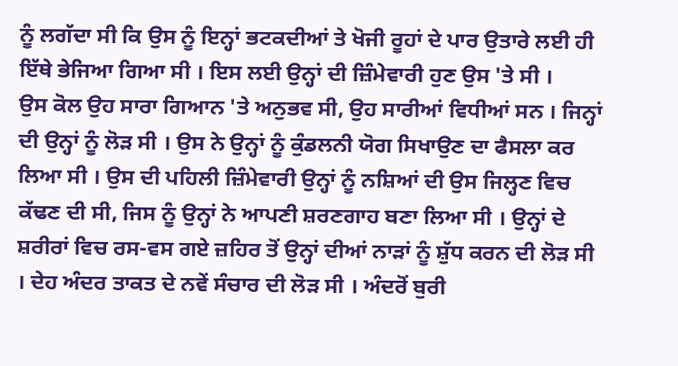ਨੂੰ ਲਗੱਦਾ ਸੀ ਕਿ ਉਸ ਨੂੰ ਇਨ੍ਹਾਂ ਭਟਕਦੀਆਂ ਤੇ ਖੋਜੀ ਰੂਹਾਂ ਦੇ ਪਾਰ ਉਤਾਰੇ ਲਈ ਹੀ ਇੱਥੇ ਭੇਜਿਆ ਗਿਆ ਸੀ । ਇਸ ਲਈ ਉਨ੍ਹਾਂ ਦੀ ਜ਼ਿੰਮੇਵਾਰੀ ਹੁਣ ਉਸ 'ਤੇ ਸੀ ।
ਉਸ ਕੋਲ ਉਹ ਸਾਰਾ ਗਿਆਨ 'ਤੇ ਅਨੁਭਵ ਸੀ, ਉਹ ਸਾਰੀਆਂ ਵਿਧੀਆਂ ਸਨ । ਜਿਨ੍ਹਾਂ ਦੀ ਉਨ੍ਹਾਂ ਨੂੰ ਲੋੜ ਸੀ । ਉਸ ਨੇ ਉਨ੍ਹਾਂ ਨੂੰ ਕੁੰਡਲਨੀ ਯੋਗ ਸਿਖਾਉਣ ਦਾ ਫੈਸਲਾ ਕਰ ਲਿਆ ਸੀ । ਉਸ ਦੀ ਪਹਿਲੀ ਜ਼ਿੰਮੇਵਾਰੀ ਉਨ੍ਹਾਂ ਨੂੰ ਨਸ਼ਿਆਂ ਦੀ ਉਸ ਜਿਲ੍ਹਣ ਵਿਚ ਕੱਢਣ ਦੀ ਸੀ, ਜਿਸ ਨੂੰ ਉਨ੍ਹਾਂ ਨੇ ਆਪਣੀ ਸ਼ਰਣਗਾਹ ਬਣਾ ਲਿਆ ਸੀ । ਉਨ੍ਹਾਂ ਦੇ ਸ਼ਰੀਰਾਂ ਵਿਚ ਰਸ-ਵਸ ਗਏ ਜ਼ਹਿਰ ਤੋਂ ਉਨ੍ਹਾਂ ਦੀਆਂ ਨਾੜਾਂ ਨੂੰ ਸ਼ੁੱਧ ਕਰਨ ਦੀ ਲੋੜ ਸੀ । ਦੇਹ ਅੰਦਰ ਤਾਕਤ ਦੇ ਨਵੇਂ ਸੰਚਾਰ ਦੀ ਲੋੜ ਸੀ । ਅੰਦਰੋਂ ਬੁਰੀ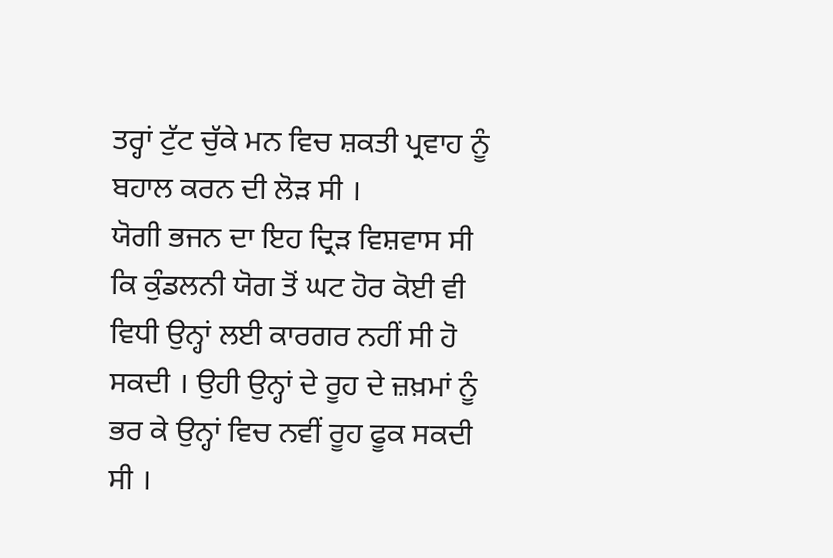ਤਰ੍ਹਾਂ ਟੁੱਟ ਚੁੱਕੇ ਮਨ ਵਿਚ ਸ਼ਕਤੀ ਪ੍ਰਵਾਹ ਨੂੰ ਬਹਾਲ ਕਰਨ ਦੀ ਲੋੜ ਸੀ ।
ਯੋਗੀ ਭਜਨ ਦਾ ਇਹ ਦ੍ਰਿੜ ਵਿਸ਼ਵਾਸ ਸੀ ਕਿ ਕੁੰਡਲਨੀ ਯੋਗ ਤੋਂ ਘਟ ਹੋਰ ਕੋਈ ਵੀ ਵਿਧੀ ਉਨ੍ਹਾਂ ਲਈ ਕਾਰਗਰ ਨਹੀਂ ਸੀ ਹੋ ਸਕਦੀ । ਉਹੀ ਉਨ੍ਹਾਂ ਦੇ ਰੂਹ ਦੇ ਜ਼ਖ਼ਮਾਂ ਨੂੰ ਭਰ ਕੇ ਉਨ੍ਹਾਂ ਵਿਚ ਨਵੀਂ ਰੂਹ ਫੂਕ ਸਕਦੀ ਸੀ ।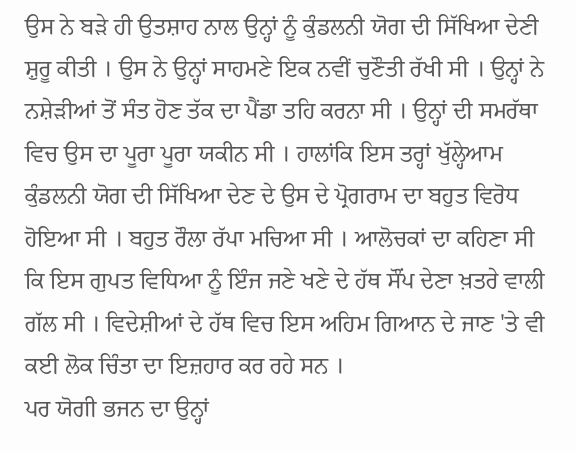ਉਸ ਨੇ ਬੜੇ ਹੀ ਉਤਸ਼ਾਹ ਨਾਲ ਉਨ੍ਹਾਂ ਨੂੰ ਕੁੰਡਲਨੀ ਯੋਗ ਦੀ ਸਿੱਖਿਆ ਦੇਣੀ ਸ਼ੁਰੂ ਕੀਤੀ । ਉਸ ਨੇ ਉਨ੍ਹਾਂ ਸਾਹਮਣੇ ਇਕ ਨਵੀਂ ਚੁਣੌਤੀ ਰੱਖੀ ਸੀ । ਉਨ੍ਹਾਂ ਨੇ ਨਸ਼ੇੜੀਆਂ ਤੋਂ ਸੰਤ ਹੋਣ ਤੱਕ ਦਾ ਪੈਂਡਾ ਤਹਿ ਕਰਨਾ ਸੀ । ਉਨ੍ਹਾਂ ਦੀ ਸਮਰੱਥਾ ਵਿਚ ਉਸ ਦਾ ਪੂਰਾ ਪੂਰਾ ਯਕੀਨ ਸੀ । ਹਾਲਾਂਕਿ ਇਸ ਤਰ੍ਹਾਂ ਖੁੱਲ੍ਹੇਆਮ ਕੁੰਡਲਨੀ ਯੋਗ ਦੀ ਸਿੱਖਿਆ ਦੇਣ ਦੇ ਉਸ ਦੇ ਪ੍ਰੋਗਰਾਮ ਦਾ ਬਹੁਤ ਵਿਰੋਧ ਹੋਇਆ ਸੀ । ਬਹੁਤ ਰੌਲਾ ਰੱਪਾ ਮਚਿਆ ਸੀ । ਆਲੋਚਕਾਂ ਦਾ ਕਹਿਣਾ ਸੀ ਕਿ ਇਸ ਗੁਪਤ ਵਿਧਿਆ ਨੂੰ ਇੰਜ ਜਣੇ ਖਣੇ ਦੇ ਹੱਥ ਸੌਂਪ ਦੇਣਾ ਖ਼ਤਰੇ ਵਾਲੀ ਗੱਲ ਸੀ । ਵਿਦੇਸ਼ੀਆਂ ਦੇ ਹੱਥ ਵਿਚ ਇਸ ਅਹਿਮ ਗਿਆਨ ਦੇ ਜਾਣ 'ਤੇ ਵੀ ਕਈ ਲੋਕ ਚਿੰਤਾ ਦਾ ਇਜ਼ਹਾਰ ਕਰ ਰਹੇ ਸਨ ।
ਪਰ ਯੋਗੀ ਭਜਨ ਦਾ ਉਨ੍ਹਾਂ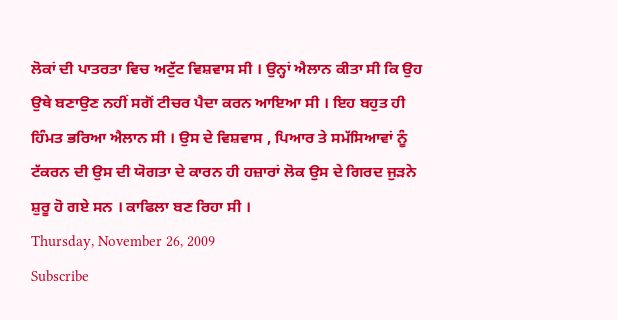ਲੋਕਾਂ ਦੀ ਪਾਤਰਤਾ ਵਿਚ ਅਟੁੱਟ ਵਿਸ਼ਵਾਸ ਸੀ । ਉਨ੍ਹਾਂ ਐਲਾਨ ਕੀਤਾ ਸੀ ਕਿ ਉਹ ਉਥੇ ਬਣਾਉਣ ਨਹੀਂ ਸਗੋਂ ਟੀਚਰ ਪੈਦਾ ਕਰਨ ਆਇਆ ਸੀ । ਇਹ ਬਹੁਤ ਹੀ ਹਿੰਮਤ ਭਰਿਆ ਐਲਾਨ ਸੀ । ਉਸ ਦੇ ਵਿਸ਼ਵਾਸ , ਪਿਆਰ ਤੇ ਸਮੱਸਿਆਵਾਂ ਨੂੰ ਟੱਕਰਨ ਦੀ ਉਸ ਦੀ ਯੋਗਤਾ ਦੇ ਕਾਰਨ ਹੀ ਹਜ਼ਾਰਾਂ ਲੋਕ ਉਸ ਦੇ ਗਿਰਦ ਜੁੜਨੇ ਸ਼ੁਰੂ ਹੋ ਗਏ ਸਨ । ਕਾਫਿਲਾ ਬਣ ਰਿਹਾ ਸੀ ।
Thursday, November 26, 2009
Subscribe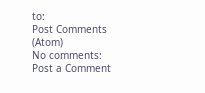to:
Post Comments (Atom)
No comments:
Post a Comment